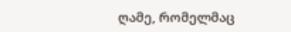ღამე, რომელმაც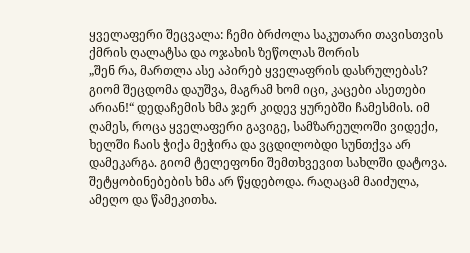ყველაფერი შეცვალა: ჩემი ბრძოლა საკუთარი თავისთვის ქმრის ღალატსა და ოჯახის ზეწოლას შორის
„შენ რა, მართლა ასე აპირებ ყველაფრის დასრულებას? გიომ შეცდომა დაუშვა, მაგრამ ხომ იცი, კაცები ასეთები არიან!“ დედაჩემის ხმა ჯერ კიდევ ყურებში ჩამესმის. იმ ღამეს, როცა ყველაფერი გავიგე, სამზარეულოში ვიდექი, ხელში ჩაის ჭიქა მეჭირა და ვცდილობდი სუნთქვა არ დამეკარგა. გიომ ტელეფონი შემთხვევით სახლში დატოვა. შეტყობინებების ხმა არ წყდებოდა. რაღაცამ მაიძულა, ამეღო და წამეკითხა.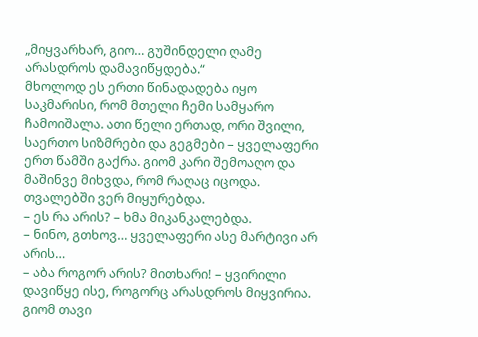„მიყვარხარ, გიო… გუშინდელი ღამე არასდროს დამავიწყდება.“
მხოლოდ ეს ერთი წინადადება იყო საკმარისი, რომ მთელი ჩემი სამყარო ჩამოიშალა. ათი წელი ერთად, ორი შვილი, საერთო სიზმრები და გეგმები – ყველაფერი ერთ წამში გაქრა. გიომ კარი შემოაღო და მაშინვე მიხვდა, რომ რაღაც იცოდა. თვალებში ვერ მიყურებდა.
– ეს რა არის? – ხმა მიკანკალებდა.
– ნინო, გთხოვ… ყველაფერი ასე მარტივი არ არის…
– აბა როგორ არის? მითხარი! – ყვირილი დავიწყე ისე, როგორც არასდროს მიყვირია.
გიომ თავი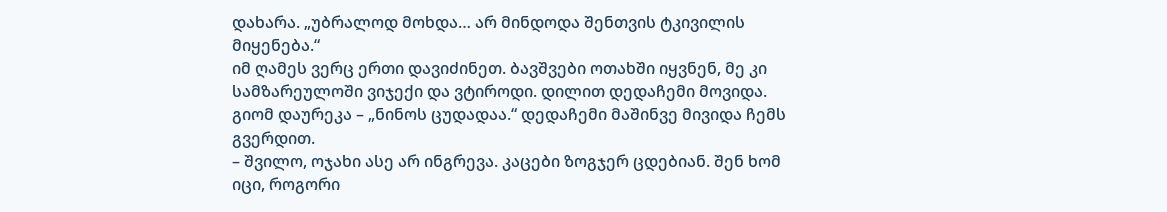დახარა. „უბრალოდ მოხდა… არ მინდოდა შენთვის ტკივილის მიყენება.“
იმ ღამეს ვერც ერთი დავიძინეთ. ბავშვები ოთახში იყვნენ, მე კი სამზარეულოში ვიჯექი და ვტიროდი. დილით დედაჩემი მოვიდა. გიომ დაურეკა – „ნინოს ცუდადაა.“ დედაჩემი მაშინვე მივიდა ჩემს გვერდით.
– შვილო, ოჯახი ასე არ ინგრევა. კაცები ზოგჯერ ცდებიან. შენ ხომ იცი, როგორი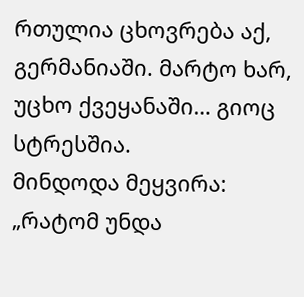რთულია ცხოვრება აქ, გერმანიაში. მარტო ხარ, უცხო ქვეყანაში… გიოც სტრესშია.
მინდოდა მეყვირა: „რატომ უნდა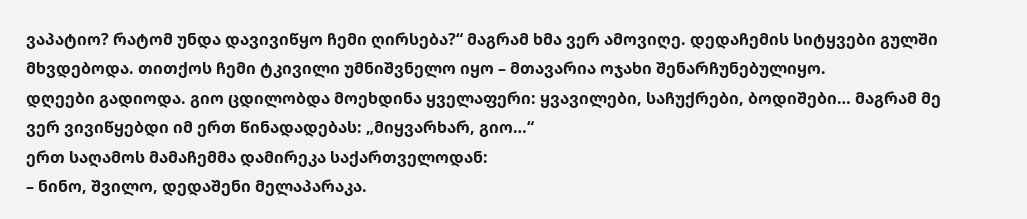ვაპატიო? რატომ უნდა დავივიწყო ჩემი ღირსება?“ მაგრამ ხმა ვერ ამოვიღე. დედაჩემის სიტყვები გულში მხვდებოდა. თითქოს ჩემი ტკივილი უმნიშვნელო იყო – მთავარია ოჯახი შენარჩუნებულიყო.
დღეები გადიოდა. გიო ცდილობდა მოეხდინა ყველაფერი: ყვავილები, საჩუქრები, ბოდიშები… მაგრამ მე ვერ ვივიწყებდი იმ ერთ წინადადებას: „მიყვარხარ, გიო…“
ერთ საღამოს მამაჩემმა დამირეკა საქართველოდან:
– ნინო, შვილო, დედაშენი მელაპარაკა.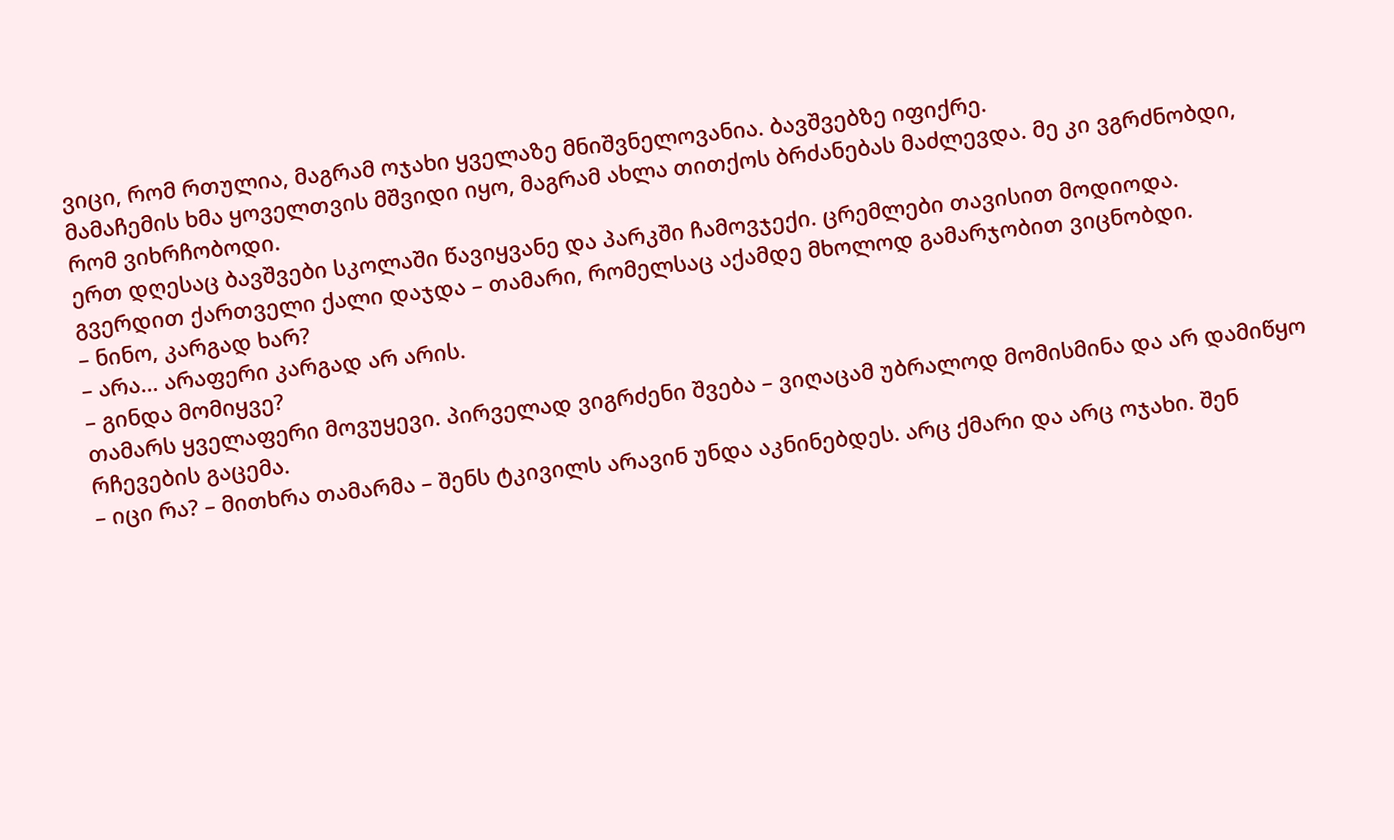ვიცი, რომ რთულია, მაგრამ ოჯახი ყველაზე მნიშვნელოვანია. ბავშვებზე იფიქრე.
მამაჩემის ხმა ყოველთვის მშვიდი იყო, მაგრამ ახლა თითქოს ბრძანებას მაძლევდა. მე კი ვგრძნობდი, რომ ვიხრჩობოდი.
ერთ დღესაც ბავშვები სკოლაში წავიყვანე და პარკში ჩამოვჯექი. ცრემლები თავისით მოდიოდა. გვერდით ქართველი ქალი დაჯდა – თამარი, რომელსაც აქამდე მხოლოდ გამარჯობით ვიცნობდი.
– ნინო, კარგად ხარ?
– არა… არაფერი კარგად არ არის.
– გინდა მომიყვე?
თამარს ყველაფერი მოვუყევი. პირველად ვიგრძენი შვება – ვიღაცამ უბრალოდ მომისმინა და არ დამიწყო რჩევების გაცემა.
– იცი რა? – მითხრა თამარმა – შენს ტკივილს არავინ უნდა აკნინებდეს. არც ქმარი და არც ოჯახი. შენ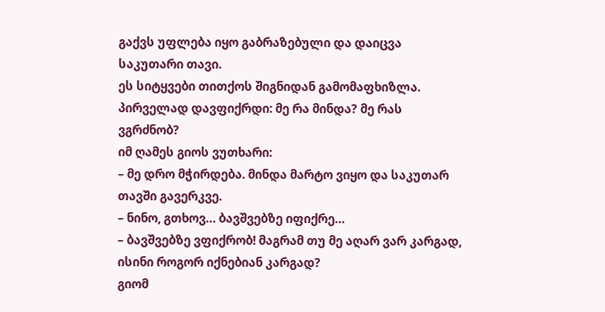გაქვს უფლება იყო გაბრაზებული და დაიცვა საკუთარი თავი.
ეს სიტყვები თითქოს შიგნიდან გამომაფხიზლა. პირველად დავფიქრდი: მე რა მინდა? მე რას ვგრძნობ?
იმ ღამეს გიოს ვუთხარი:
– მე დრო მჭირდება. მინდა მარტო ვიყო და საკუთარ თავში გავერკვე.
– ნინო, გთხოვ… ბავშვებზე იფიქრე…
– ბავშვებზე ვფიქრობ! მაგრამ თუ მე აღარ ვარ კარგად, ისინი როგორ იქნებიან კარგად?
გიომ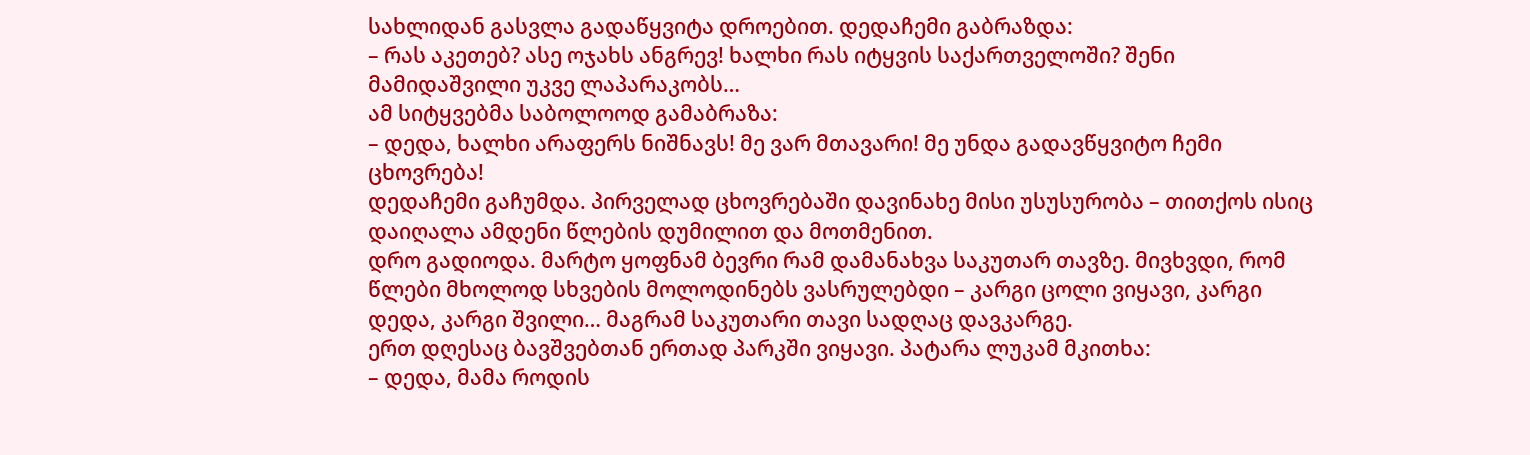სახლიდან გასვლა გადაწყვიტა დროებით. დედაჩემი გაბრაზდა:
– რას აკეთებ? ასე ოჯახს ანგრევ! ხალხი რას იტყვის საქართველოში? შენი მამიდაშვილი უკვე ლაპარაკობს…
ამ სიტყვებმა საბოლოოდ გამაბრაზა:
– დედა, ხალხი არაფერს ნიშნავს! მე ვარ მთავარი! მე უნდა გადავწყვიტო ჩემი ცხოვრება!
დედაჩემი გაჩუმდა. პირველად ცხოვრებაში დავინახე მისი უსუსურობა – თითქოს ისიც დაიღალა ამდენი წლების დუმილით და მოთმენით.
დრო გადიოდა. მარტო ყოფნამ ბევრი რამ დამანახვა საკუთარ თავზე. მივხვდი, რომ წლები მხოლოდ სხვების მოლოდინებს ვასრულებდი – კარგი ცოლი ვიყავი, კარგი დედა, კარგი შვილი… მაგრამ საკუთარი თავი სადღაც დავკარგე.
ერთ დღესაც ბავშვებთან ერთად პარკში ვიყავი. პატარა ლუკამ მკითხა:
– დედა, მამა როდის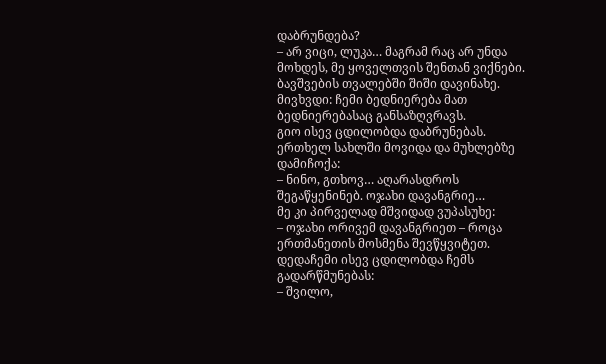დაბრუნდება?
– არ ვიცი, ლუკა… მაგრამ რაც არ უნდა მოხდეს, მე ყოველთვის შენთან ვიქნები.
ბავშვების თვალებში შიში დავინახე. მივხვდი: ჩემი ბედნიერება მათ ბედნიერებასაც განსაზღვრავს.
გიო ისევ ცდილობდა დაბრუნებას. ერთხელ სახლში მოვიდა და მუხლებზე დამიჩოქა:
– ნინო, გთხოვ… აღარასდროს შეგაწყენინებ. ოჯახი დავანგრიე…
მე კი პირველად მშვიდად ვუპასუხე:
– ოჯახი ორივემ დავანგრიეთ – როცა ერთმანეთის მოსმენა შევწყვიტეთ.
დედაჩემი ისევ ცდილობდა ჩემს გადარწმუნებას:
– შვილო,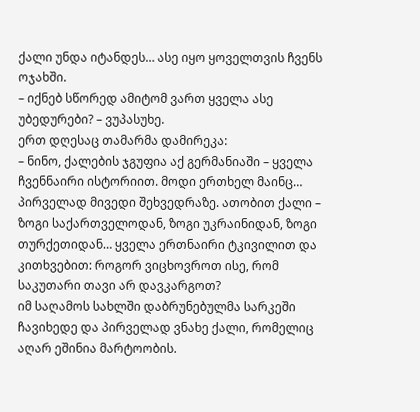ქალი უნდა იტანდეს… ასე იყო ყოველთვის ჩვენს ოჯახში.
– იქნებ სწორედ ამიტომ ვართ ყველა ასე უბედურები? – ვუპასუხე.
ერთ დღესაც თამარმა დამირეკა:
– ნინო, ქალების ჯგუფია აქ გერმანიაში – ყველა ჩვენნაირი ისტორიით. მოდი ერთხელ მაინც…
პირველად მივედი შეხვედრაზე. ათობით ქალი – ზოგი საქართველოდან, ზოგი უკრაინიდან, ზოგი თურქეთიდან… ყველა ერთნაირი ტკივილით და კითხვებით: როგორ ვიცხოვროთ ისე, რომ საკუთარი თავი არ დავკარგოთ?
იმ საღამოს სახლში დაბრუნებულმა სარკეში ჩავიხედე და პირველად ვნახე ქალი, რომელიც აღარ ეშინია მარტოობის.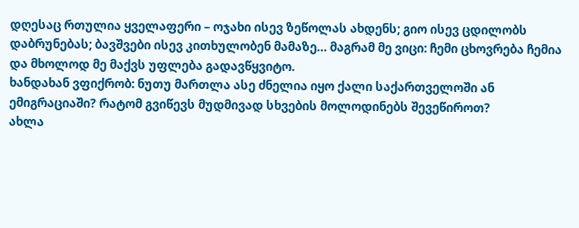დღესაც რთულია ყველაფერი – ოჯახი ისევ ზეწოლას ახდენს; გიო ისევ ცდილობს დაბრუნებას; ბავშვები ისევ კითხულობენ მამაზე… მაგრამ მე ვიცი: ჩემი ცხოვრება ჩემია და მხოლოდ მე მაქვს უფლება გადავწყვიტო.
ხანდახან ვფიქრობ: ნუთუ მართლა ასე ძნელია იყო ქალი საქართველოში ან ემიგრაციაში? რატომ გვიწევს მუდმივად სხვების მოლოდინებს შევეწიროთ?
ახლა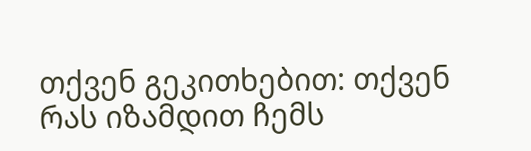თქვენ გეკითხებით: თქვენ რას იზამდით ჩემს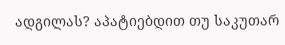ადგილას? აპატიებდით თუ საკუთარ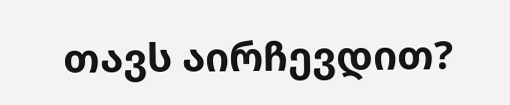თავს აირჩევდით?